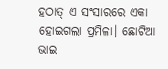ହଠାତ୍ ଏ ସଂସାରରେ ଏକା ହୋଇଗଲା ପ୍ରମିଳା। ଛୋଟିଆ ଭାଇ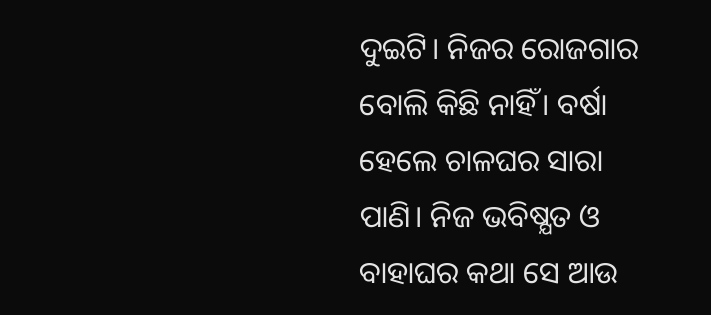ଦୁଇଟି। ନିଜର ରୋଜଗାର ବୋଲି କିଛି ନାହିଁ। ବର୍ଷା ହେଲେ ଚାଳଘର ସାରା ପାଣି। ନିଜ ଭବିଷ୍ଯତ ଓ ବାହାଘର କଥା ସେ ଆଉ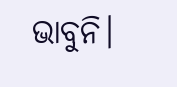ଭାବୁନି।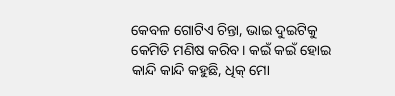କେବଳ ଗୋଟିଏ ଚିନ୍ତା, ଭାଇ ଦୁଇଟିକୁ କେମିତି ମଣିଷ କରିବ। କଇଁ କଇଁ ହୋଇ କାନ୍ଦି କାନ୍ଦି କହୁଛି, ଧିକ୍ ମୋ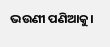ଭଉଣୀ ପଣିଆକୁ।